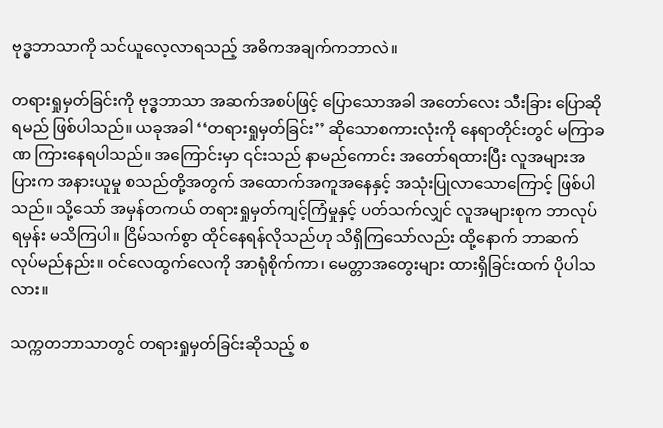ဗုဒ္ဓဘာသာကို သင်ယူလေ့လာရသည့် အဓိကအချက်ကဘာလဲ။

တရားရှုမှတ်ခြင်းကို ဗုဒ္ဓဘာသာ အဆက်အစပ်ဖြင့် ပြောသောအခါ အတော်လေး သီးခြား ပြောဆိုရမည် ဖြစ်ပါသည်။ ယခုအခါ ‘‘တရားရှုမှတ်ခြင်း’’ ဆိုသောစကားလုံးကို နေရာတိုင်းတွင် မကြာခဏ ကြားနေရပါသည်။ အကြောင်းမှာ ၎င်းသည် နာမည်ကောင်း အတော်ရထားပြီး လူအများအပြားက အနားယူမှု စသည်တို့အတွက် အထောက်အကူအနေနှင့် အသုံးပြုလာသောကြောင့် ဖြစ်ပါသည်။ သို့သော် အမှန်တကယ် တရားရှုမှတ်ကျင့်ကြံမှုနှင့် ပတ်သက်လျှင် လူအများစုက ဘာလုပ်ရမှန်း မသိကြပါ။ ငြိမ်သက်စွာ ထိုင်နေရန်လိုသည်ဟု သိရှိကြသော်လည်း ထို့နောက် ဘာဆက်လုပ်မည်နည်း။ ဝင်လေထွက်လေကို အာရုံစိုက်ကာ၊ မေတ္တာအတွေးများ ထားရှိခြင်းထက် ပိုပါသလား။

သက္ကတဘာသာတွင် တရားရှုမှတ်ခြင်းဆိုသည့် စ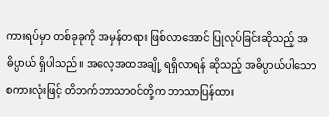ကားရပ်မှာ တစ်ခုခုကို အမှန်တရား ဖြစ်လာအောင် ပြုလုပ်ခြင်းဆိုသည့် အဓိပ္ပာယ် ရှိပါသည်။ အလေ့အထအချို့ ရရှိလာရန် ဆိုသည့် အဓိပ္ပာယ်ပါသော စကားလုံးဖြင့် တိဘက်ဘာသာဝင်တို့က ဘာသာပြန်ထား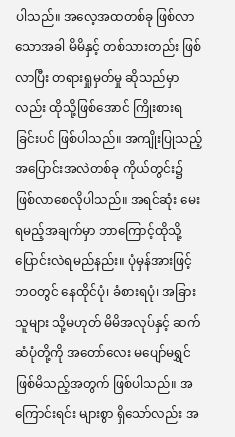ပါသည်။ အလေ့အထတစ်ခု ဖြစ်လာသောအခါ မိမိနှင့် တစ်သားတည်း ဖြစ်လာပြီး တရားရှုမှတ်မှု ဆိုသည်မှာလည်း ထိုသို့ဖြစ်အောင် ကြိုးစားရခြင်းပင် ဖြစ်ပါသည်။ အကျိုးပြုသည့် အပြောင်းအလဲတစ်ခု ကိုယ်တွင်း၌ ဖြစ်လာစေလိုပါသည်။ အရင်ဆုံး မေးရမည့်အချက်မှာ ဘာကြောင့်ထိုသို့ ပြောင်းလဲရမည်နည်း။ ပုံမှန်အားဖြင့် ဘဝတွင် နေထိုင်ပုံ၊ ခံစားရပုံ၊ အခြားသူများ သို့မဟုတ် မိမိအလုပ်နှင့် ဆက်ဆံပုံတို့ကို အတော်လေး မပျော်မရွှင် ဖြစ်မိသည့်အတွက် ဖြစ်ပါသည်။ အကြောင်းရင်း များစွာ ရှိသော်လည်း အ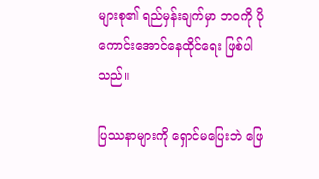များစု၏ ရည်မှန်းချက်မှာ ဘဝကို ပိုကောင်းအောင်နေထိုင်ရေး ဖြစ်ပါသည်။

ပြဿနာများကို ရှောင်မပြေးဘဲ ဖြေ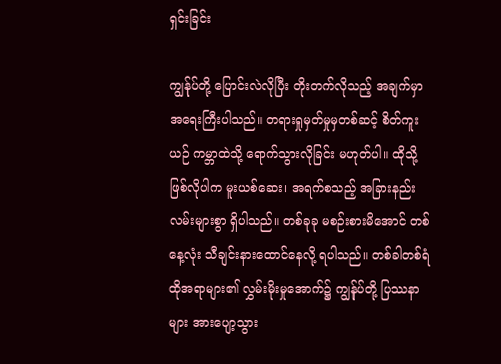ရှင်းခြင်း

ကျွန်ုပ်တို့ ပြောင်းလဲလိုပြီး တိုးတက်လိုသည့် အချက်မှာ အရေးကြီးပါသည်။ တရားရှုမှတ်မှုမှတစ်ဆင့် စိတ်ကူးယဉ် ကမ္ဘာထဲသို့ ရောက်သွားလိုခြင်း မဟုတ်ပါ။ ထိုသို့ဖြစ်လိုပါက မူးယစ်ဆေး၊ အရက်စသည့် အခြားနည်းလမ်းများစွာ ရှိပါသည်။ တစ်ခုခု မစဉ်းစားမိအောင် တစ်နေ့လုံး သီချင်းနားထောင်နေလို့ ရပါသည်။ တစ်ခါတစ်ရံ ထိုအရာများ၏ လွှမ်းမိုးမှုအောက်၌ ကျွန်ုပ်တို့ ပြဿနာများ အားပျော့သွား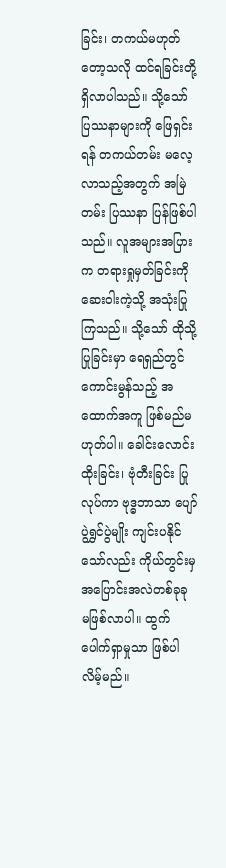ခြင်း၊ တကယ်မဟုတ်တော့သလို ထင်ရခြင်းတို့ ရှိလာပါသည်။ သို့သော် ပြဿနာများကို ဖြေရှင်းရန် တကယ်တမ်း မလေ့လာသည့်အတွက် အမြဲတမ်း ပြဿနာ ပြန်ဖြစ်ပါသည်။ လူအများအပြားက တရားရှုမှတ်ခြင်းကို ဆေးဝါးကဲ့သို့ အသုံးပြုကြသည်။ သို့သော် ထိုသို့ပြုခြင်းမှာ ရေရှည်တွင် ကောင်းမွန်သည့် အထောက်အကူ ဖြစ်မည်မဟုတ်ပါ။ ခေါင်းလောင်းထိုးခြင်း၊ ဗုံတီးခြင်း ပြုလုပ်ကာ ဗုဒ္ဓဘာသာ ပျော်ပွဲရွှင်ပွဲမျိုး ကျင်းပနိုင်သော်လည်း ကိုယ်တွင်းမှ အပြောင်းအလဲတစ်ခုခု မဖြစ်လာပါ။ ထွက်ပေါက်ရှာမှုသာ ဖြစ်ပါလိမ့်မည်။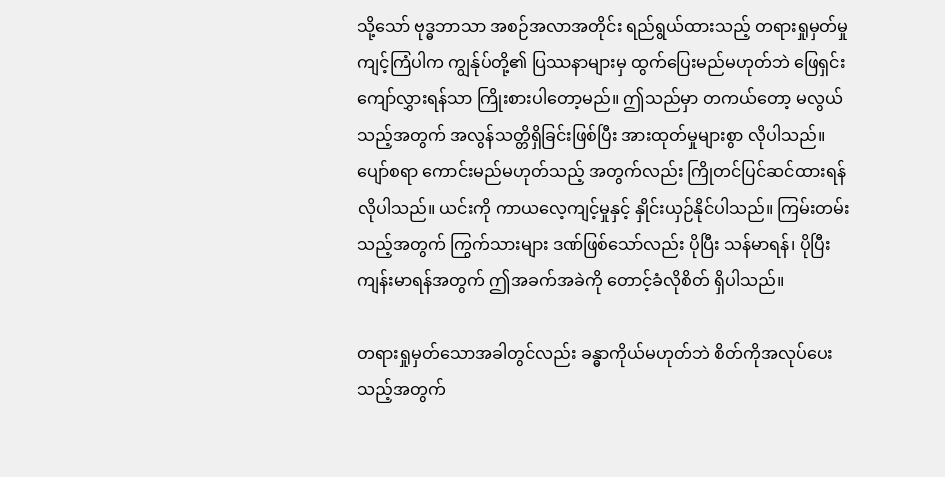သို့သော် ဗုဒ္ဓဘာသာ အစဉ်အလာအတိုင်း ရည်ရွယ်ထားသည့် တရားရှုမှတ်မှု ကျင့်ကြံပါက ကျွန်ုပ်တို့၏ ပြဿနာများမှ ထွက်ပြေးမည်မဟုတ်ဘဲ ဖြေရှင်း ကျော်လွှားရန်သာ ကြိုးစားပါတော့မည်။ ဤသည်မှာ တကယ်တော့ မလွယ်သည့်အတွက် အလွန်သတ္တိရှိခြင်းဖြစ်ပြီး အားထုတ်မှုများစွာ လိုပါသည်။ ပျော်စရာ ကောင်းမည်မဟုတ်သည့် အတွက်လည်း ကြိုတင်ပြင်ဆင်ထားရန် လိုပါသည်။ ယင်းကို ကာယလေ့ကျင့်မှုနှင့် နှိုင်းယှဉ်နိုင်ပါသည်။ ကြမ်းတမ်းသည့်အတွက် ကြွက်သားများ ဒဏ်ဖြစ်သော်လည်း ပိုပြီး သန်မာရန်၊ ပိုပြီးကျန်းမာရန်အတွက် ဤအခက်အခဲကို တောင့်ခံလိုစိတ် ရှိပါသည်။

တရားရှုမှတ်သောအခါတွင်လည်း ခန္ဓာကိုယ်မဟုတ်ဘဲ စိတ်ကိုအလုပ်ပေးသည့်အတွက်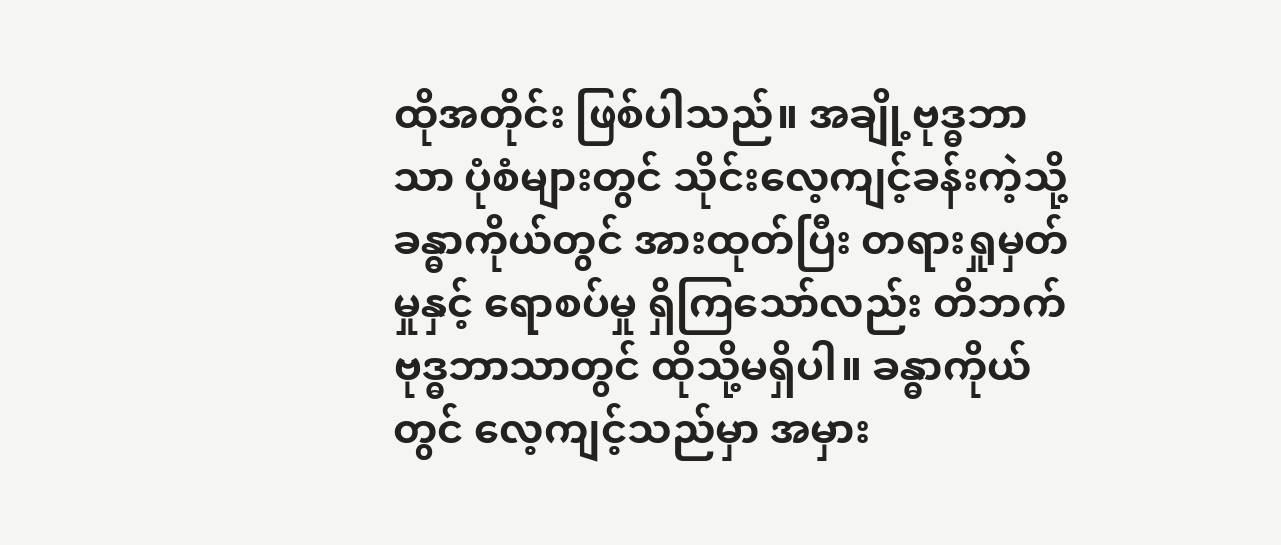ထိုအတိုင်း ဖြစ်ပါသည်။ အချို့ဗုဒ္ဓဘာသာ ပုံစံများတွင် သိုင်းလေ့ကျင့်ခန်းကဲ့သို့ ခန္ဓာကိုယ်တွင် အားထုတ်ပြီး တရားရှုမှတ်မှုနှင့် ရောစပ်မှု ရှိကြသော်လည်း တိဘက်ဗုဒ္ဓဘာသာတွင် ထိုသို့မရှိပါ။ ခန္ဓာကိုယ်တွင် လေ့ကျင့်သည်မှာ အမှား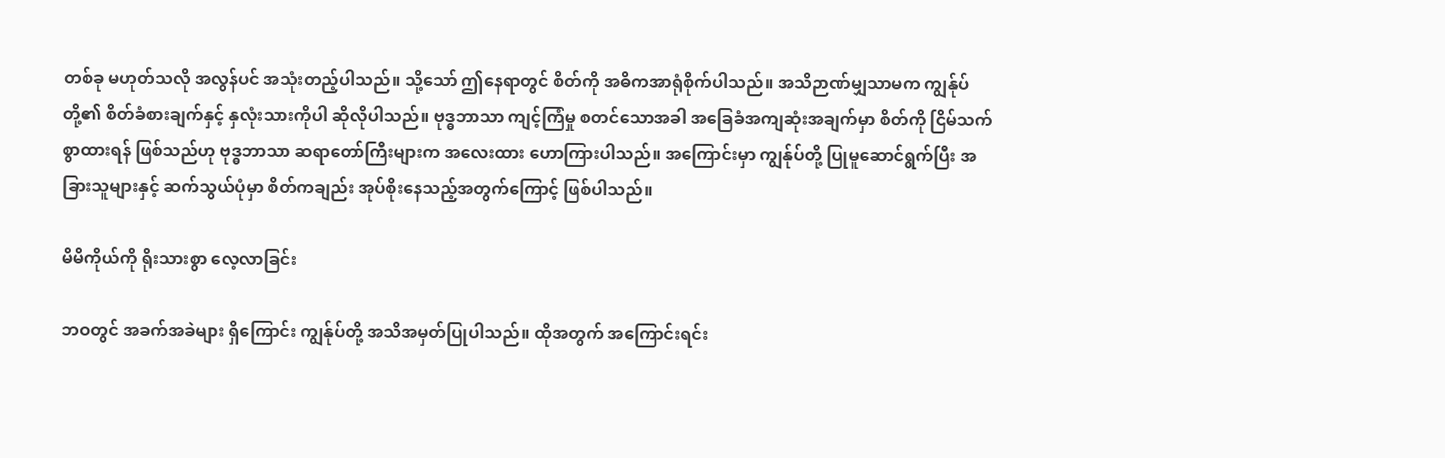တစ်ခု မဟုတ်သလို အလွန်ပင် အသုံးတည့်ပါသည်။ သို့သော် ဤနေရာတွင် စိတ်ကို အဓိကအာရုံစိုက်ပါသည်။ အသိဉာဏ်မျှသာမက ကျွန်ုပ်တို့၏ စိတ်ခံစားချက်နှင့် နှလုံးသားကိုပါ ဆိုလိုပါသည်။ ဗုဒ္ဓဘာသာ ကျင့်ကြံမှု စတင်သောအခါ အခြေခံအကျဆုံးအချက်မှာ စိတ်ကို ငြိမ်သက်စွာထားရန် ဖြစ်သည်ဟု ဗုဒ္ဓဘာသာ ဆရာတော်ကြီးများက အလေးထား ဟောကြားပါသည်။ အကြောင်းမှာ ကျွန်ုပ်တို့ ပြုမူဆောင်ရွက်ပြီး အခြားသူများနှင့် ဆက်သွယ်ပုံမှာ စိတ်ကချည်း အုပ်စိုးနေသည့်အတွက်ကြောင့် ဖြစ်ပါသည်။

မိမိကိုယ်ကို ရိုးသားစွာ လေ့လာခြင်း

ဘဝတွင် အခက်အခဲများ ရှိကြောင်း ကျွန်ုပ်တို့ အသိအမှတ်ပြုပါသည်။ ထိုအတွက် အကြောင်းရင်း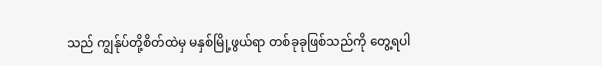သည် ကျွန်ုပ်တို့စိတ်ထဲမှ မနှစ်မြို့ဖွယ်ရာ တစ်ခုခုဖြစ်သည်ကို တွေ့ရပါ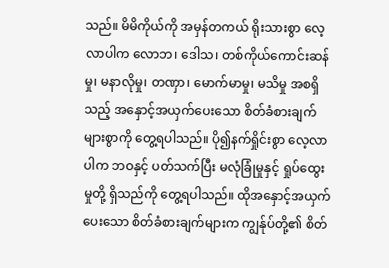သည်။ မိမိကိုယ်ကို အမှန်တကယ် ရိုးသားစွာ လေ့လာပါက လောဘ၊ ဒေါသ၊ တစ်ကိုယ်ကောင်းဆန်မှု၊ မနာလိုမှု၊ တဏှာ၊ မောက်မာမှု၊ မသိမှု အစရှိသည့် အနှောင့်အယှက်ပေးသော စိတ်ခံစားချက်များစွာကို တွေ့ရပါသည်။ ပို၍နက်ရှိုင်းစွာ လေ့လာပါက ဘဝနှင့် ပတ်သက်ပြီး မလုံခြုံမှုနှင့် ရှုပ်ထွေးမှုတို့ ရှိသည်ကို တွေ့ရပါသည်။ ထိုအနှောင့်အယှက်ပေးသော စိတ်ခံစားချက်များက ကျွန်ုပ်တို့၏ စိတ်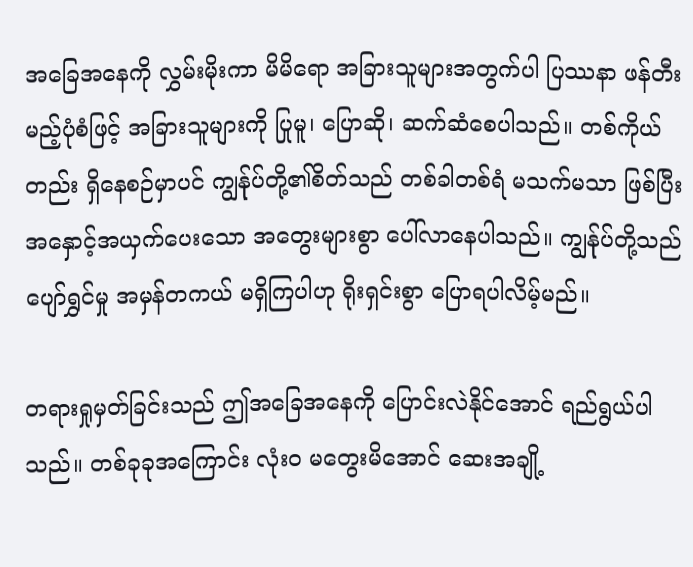အခြေအနေကို လွှမ်းမိုးကာ မိမိရော အခြားသူများအတွက်ပါ ပြဿနာ ဖန်တီးမည့်ပုံစံဖြင့် အခြားသူများကို ပြုမူ၊ ပြောဆို၊ ဆက်ဆံစေပါသည်။ တစ်ကိုယ်တည်း ရှိနေစဉ်မှာပင် ကျွန်ုပ်တို့၏စိတ်သည် တစ်ခါတစ်ရံ မသက်မသာ ဖြစ်ပြီး အနှောင့်အယှက်ပေးသော အတွေးများစွာ ပေါ်လာနေပါသည်။ ကျွန်ုပ်တို့သည် ပျော်ရွှင်မှု အမှန်တကယ် မရှိကြပါဟု ရိုးရှင်းစွာ ပြောရပါလိမ့်မည်။

တရားရှုမှတ်ခြင်းသည် ဤအခြေအနေကို ပြောင်းလဲနိုင်အောင် ရည်ရွယ်ပါသည်။ တစ်ခုခုအကြောင်း လုံးဝ မတွေးမိအောင် ဆေးအချို့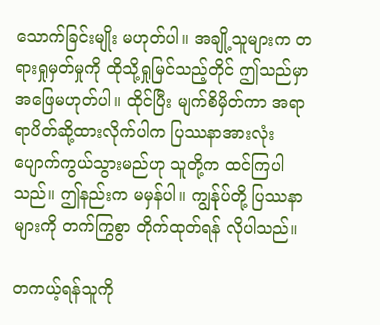သောက်ခြင်းမျိုး မဟုတ်ပါ။ အချို့သူများက တရားရှုမှတ်မှုကို ထိုသို့ရှုမြင်သည့်တိုင် ဤသည်မှာ အဖြေမဟုတ်ပါ။ ထိုင်ပြီး မျက်စိမှိတ်ကာ အရာရာပိတ်ဆို့ထားလိုက်ပါက ပြဿနာအားလုံး ပျောက်ကွယ်သွားမည်ဟု သူတို့က ထင်ကြပါသည်။ ဤနည်းက မမှန်ပါ။ ကျွန်ုပ်တို့ ပြဿနာများကို တက်ကြွစွာ တိုက်ထုတ်ရန် လိုပါသည်။

တကယ့်ရန်သူကို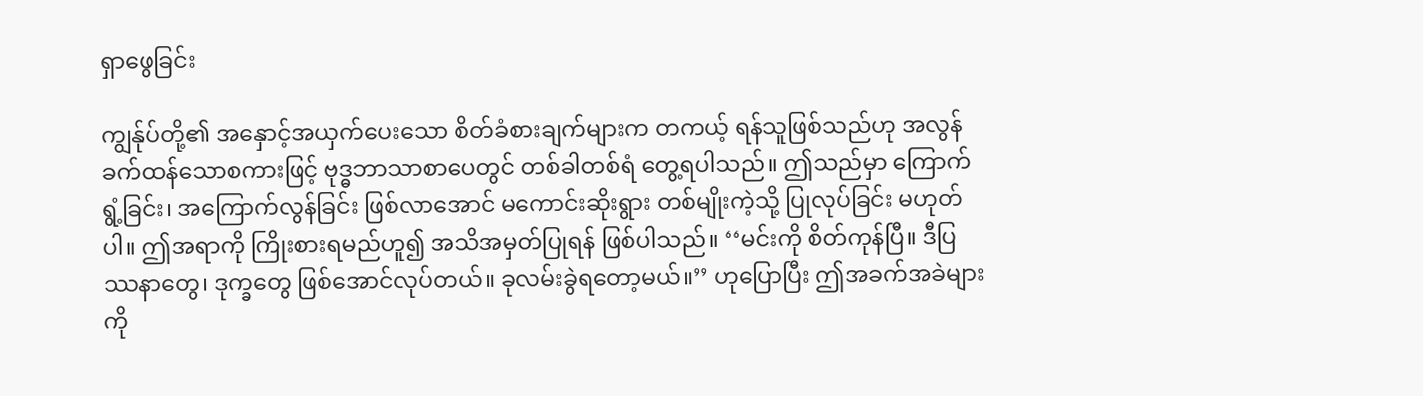ရှာဖွေခြင်း

ကျွန်ုပ်တို့၏ အနှောင့်အယှက်ပေးသော စိတ်ခံစားချက်များက တကယ့် ရန်သူဖြစ်သည်ဟု အလွန်ခက်ထန်သောစကားဖြင့် ဗုဒ္ဓဘာသာစာပေတွင် တစ်ခါတစ်ရံ တွေ့ရပါသည်။ ဤသည်မှာ ကြောက်ရွံ့ခြင်း၊ အကြောက်လွန်ခြင်း ဖြစ်လာအောင် မကောင်းဆိုးရွား တစ်မျိုးကဲ့သို့ ပြုလုပ်ခြင်း မဟုတ်ပါ။ ဤအရာကို ကြိုးစားရမည်ဟူ၍ အသိအမှတ်ပြုရန် ဖြစ်ပါသည်။ ‘‘မင်းကို စိတ်ကုန်ပြီ။ ဒီပြဿနာတွေ၊ ဒုက္ခတွေ ဖြစ်အောင်လုပ်တယ်။ ခုလမ်းခွဲရတော့မယ်။’’ ဟုပြောပြီး ဤအခက်အခဲများကို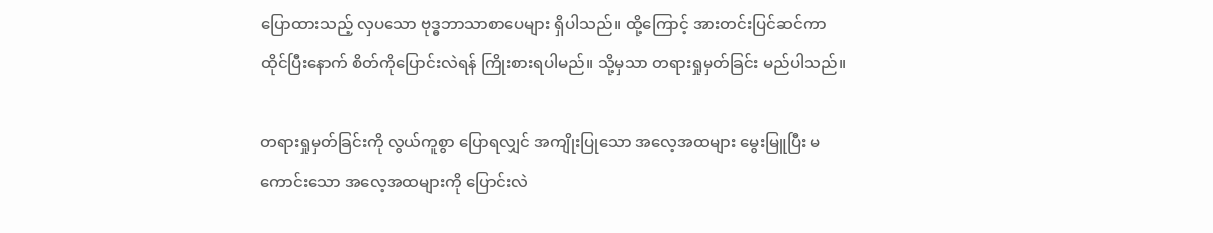ပြောထားသည့် လှပသော ဗုဒ္ဓဘာသာစာပေများ ရှိပါသည်။ ထို့ကြောင့် အားတင်းပြင်ဆင်ကာ ထိုင်ပြီးနောက် စိတ်ကိုပြောင်းလဲရန် ကြိုးစားရပါမည်။ သို့မှသာ တရားရှုမှတ်ခြင်း မည်ပါသည်။

တရားရှုမှတ်ခြင်းကို လွယ်ကူစွာ ပြောရလျှင် အကျိုးပြုသော အလေ့အထများ မွေးမြူပြီး မကောင်းသော အလေ့အထများကို ပြောင်းလဲ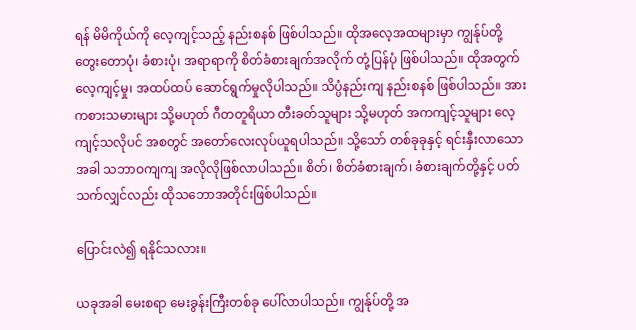ရန် မိမိကိုယ်ကို လေ့ကျင့်သည့် နည်းစနစ် ဖြစ်ပါသည်။ ထိုအလေ့အထများမှာ ကျွန်ုပ်တို့ တွေးတောပုံ၊ ခံစားပုံ၊ အရာရာကို စိတ်ခံစားချက်အလိုက် တုံ့ပြန်ပုံ ဖြစ်ပါသည်။ ထိုအတွက် လေ့ကျင့်မှု၊ အထပ်ထပ် ဆောင်ရွက်မှုလိုပါသည်။ သိပ္ပံနည်းကျ နည်းစနစ် ဖြစ်ပါသည်။ အားကစားသမားများ သို့မဟုတ် ဂီတတူရိယာ တီးခတ်သူများ သို့မဟုတ် အကကျင့်သူများ လေ့ကျင့်သလိုပင် အစတွင် အတော်လေးလုပ်ယူရပါသည်။ သို့သော် တစ်ခုခုနှင့် ရင်းနှီးလာသောအခါ သဘာဝကျကျ အလိုလိုဖြစ်လာပါသည်။ စိတ်၊ စိတ်ခံစားချက်၊ ခံစားချက်တို့နှင့် ပတ်သက်လျှင်လည်း ထိုသဘောအတိုင်းဖြစ်ပါသည်။

ပြောင်းလဲ၍ ရနိုင်သလား။

ယခုအခါ မေးစရာ မေးခွန်းကြီးတစ်ခု ပေါ်လာပါသည်။ ကျွန်ုပ်တို့ အ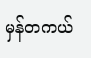မှန်တကယ်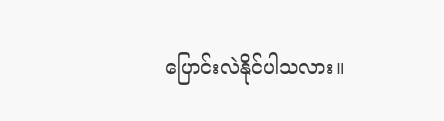ပြောင်းလဲနိုင်ပါသလား။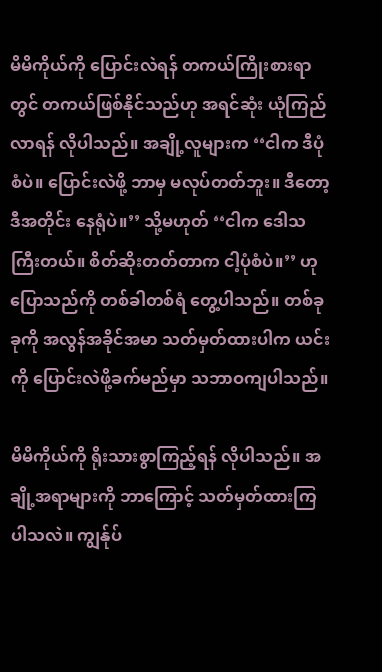မိမိကိုယ်ကို ပြောင်းလဲရန် တကယ်ကြိုးစားရာတွင် တကယ်ဖြစ်နိုင်သည်ဟု အရင်ဆုံး ယုံကြည်လာရန် လိုပါသည်။ အချို့လူများက ‘‘ငါက ဒီပုံစံပဲ။ ပြောင်းလဲဖို့ ဘာမှ မလုပ်တတ်ဘူး။ ဒီတော့ ဒီအတိုင်း နေရုံပဲ။’’ သို့မဟုတ် ‘‘ငါက ဒေါသကြီးတယ်။ စိတ်ဆိုးတတ်တာက ငါ့ပုံစံပဲ။’’ ဟု ပြောသည်ကို တစ်ခါတစ်ရံ တွေ့ပါသည်။ တစ်ခုခုကို အလွန်အခိုင်အမာ သတ်မှတ်ထားပါက ယင်းကို ပြောင်းလဲဖို့ခက်မည်မှာ သဘာဝကျပါသည်။

မိမိကိုယ်ကို ရိုးသားစွာကြည့်ရန် လိုပါသည်။ အချို့အရာများကို ဘာကြောင့် သတ်မှတ်ထားကြပါသလဲ။ ကျွန်ုပ်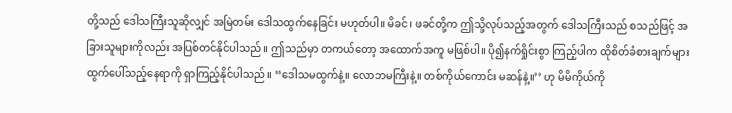တို့သည် ဒေါသကြီးသူဆိုလျှင် အမြဲတမ်း ဒေါသထွက်နေခြင်း မဟုတ်ပါ။ မိခင်၊ ဖခင်တို့က ဤသို့လုပ်သည့်အတွက် ဒေါသကြီးသည် စသည်ဖြင့် အခြားသူများကိုလည်း အပြစ်တင်နိုင်ပါသည်။ ဤသည်မှာ တကယ်တော့ အထောက်အကူ မဖြစ်ပါ။ ပို၍နက်ရှိုင်းစွာ ကြည့်ပါက ထိုစိတ်ခံစားချက်များ ထွက်ပေါ်သည့်နေရာကို ရှာကြည့်နိုင်ပါသည်။ ‘‘ဒေါသမထွက်နဲ့။ လောဘမကြီးနဲ့။ တစ်ကိုယ်ကောင်း မဆန်နဲ့။’’ ဟု မိမိကိုယ်ကို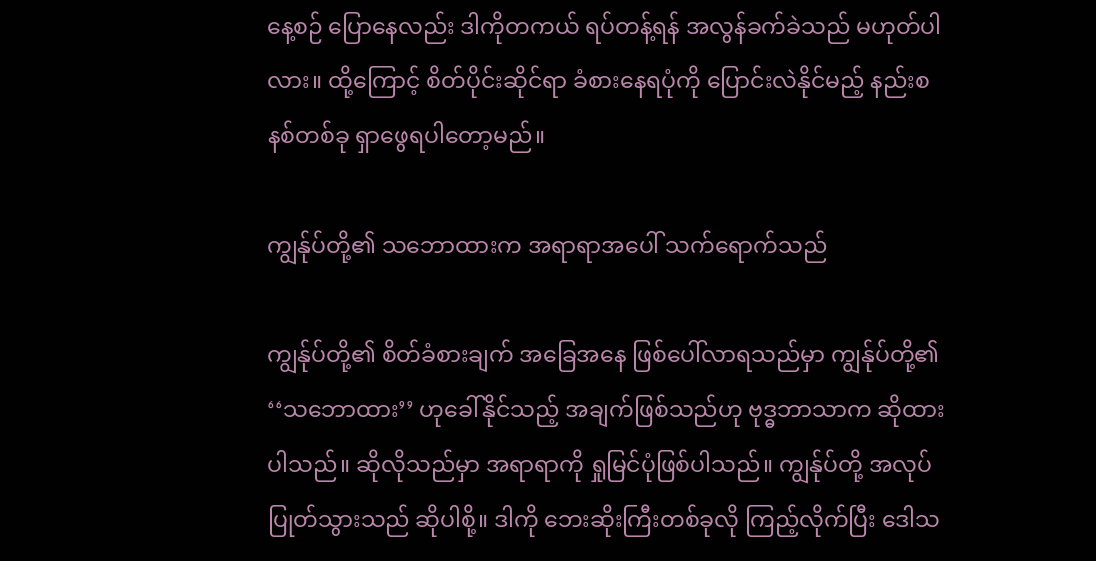နေ့စဉ် ပြောနေလည်း ဒါကိုတကယ် ရပ်တန့်ရန် အလွန်ခက်ခဲသည် မဟုတ်ပါလား။ ထို့ကြောင့် စိတ်ပိုင်းဆိုင်ရာ ခံစားနေရပုံကို ပြောင်းလဲနိုင်မည့် နည်းစနစ်တစ်ခု ရှာဖွေရပါတော့မည်။

ကျွန်ုပ်တို့၏ သဘောထားက အရာရာအပေါ် သက်ရောက်သည်

ကျွန်ုပ်တို့၏ စိတ်ခံစားချက် အခြေအနေ ဖြစ်ပေါ်လာရသည်မှာ ကျွန်ုပ်တို့၏ ‘‘သဘောထား’’ ဟုခေါ်နိုင်သည့် အချက်ဖြစ်သည်ဟု ဗုဒ္ဓဘာသာက ဆိုထားပါသည်။ ဆိုလိုသည်မှာ အရာရာကို ရှုမြင်ပုံဖြစ်ပါသည်။ ကျွန်ုပ်တို့ အလုပ်ပြုတ်သွားသည် ဆိုပါစို့။ ဒါကို ဘေးဆိုးကြီးတစ်ခုလို ကြည့်လိုက်ပြီး ဒေါသ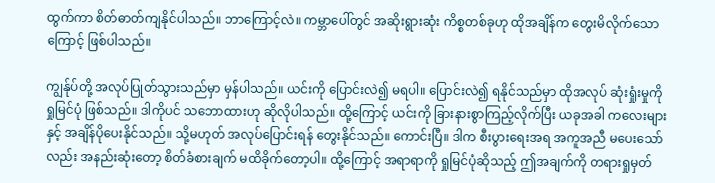ထွက်ကာ စိတ်ဓာတ်ကျနိုင်ပါသည်။ ဘာကြောင့်လဲ။ ကမ္ဘာပေါ်တွင် အဆိုးရွားဆုံး ကိစ္စတစ်ခုဟု ထိုအချိန်က တွေးမိလိုက်သောကြောင့် ဖြစ်ပါသည်။

ကျွန်ုပ်တို့ အလုပ်ပြုတ်သွားသည်မှာ မှန်ပါသည်။ ယင်းကို ပြောင်းလဲ၍ မရပါ။ ပြောင်းလဲ၍ ရနိုင်သည်မှာ ထိုအလုပ် ဆုံးရှုံးမှုကို ရှုမြင်ပုံ ဖြစ်သည်။ ဒါကိုပင် သဘောထားဟု ဆိုလိုပါသည်။ ထို့ကြောင့် ယင်းကို ခြားနားစွာကြည့်လိုက်ပြီး ယခုအခါ ကလေးများနှင့် အချိန်ပိုပေးနိုင်သည်။ သို့မဟုတ် အလုပ်ပြောင်းရန် တွေးနိုင်သည်။ ကောင်းပြီ။ ဒါက စီးပွားရေးအရ အကူအညီ မပေးသော်လည်း အနည်းဆုံးတော့ စိတ်ခံစားချက် မထိခိုက်တော့ပါ။ ထို့ကြောင့် အရာရာကို ရှုမြင်ပုံဆိုသည့် ဤအချက်ကို တရားရှုမှတ်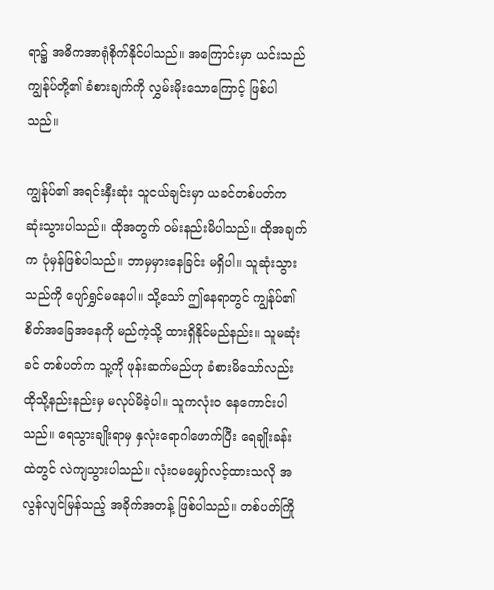ရာ၌ အဓိကအာရုံစိုက်နိုင်ပါသည်။ အကြောင်းမှာ ယင်းသည် ကျွန်ုပ်တို့၏ ခံစားချက်ကို လွှမ်းမိုးသောကြောင့် ဖြစ်ပါသည်။

ကျွန်ုပ်၏ အရင်းနှီးဆုံး သူငယ်ချင်းမှာ ယခင်တစ်ပတ်က ဆုံးသွားပါသည်။ ထိုအတွက် ဝမ်းနည်းမိပါသည်။ ထိုအချက်က ပုံမှန်ဖြစ်ပါသည်။ ဘာမှမှားနေခြင်း မရှိပါ။ သူဆုံးသွားသည်ကို ပျော်ရွှင်မနေပါ။ သို့သော် ဤနေရာတွင် ကျွန်ုပ်၏ စိတ်အခြေအနေကို မည်ကဲ့သို့ ထားရှိနိုင်မည်နည်း။ သူမဆုံးခင် တစ်ပတ်က သူ့ကို ဖုန်းဆက်မည်ဟု ခံစားမိသော်လည်း ထိုသို့နည်းနည်းမှ မလုပ်မိခဲ့ပါ။ သူကလုံးဝ နေကောင်းပါသည်။ ရေသွားချိုးရာမှ နှလုံးရောဂါဖောက်ပြီး ရေချိုးခန်းထဲတွင် လဲကျသွားပါသည်။ လုံးဝမမျှော်လင့်ထားသလို အလွန်လျင်မြန်သည့် အခိုက်အတန့် ဖြစ်ပါသည်။ တစ်ပတ်ကြို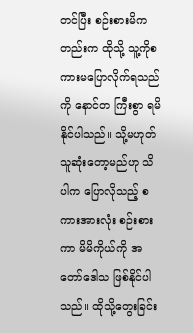တင်ပြီး စဉ်းစားမိကတည်းက ထိုသို့ သူ့ကိုစကားမပြောလိုက်ရသည်ကို နောင်တ ကြီးစွာ ရမိနိုင်ပါသည်။ သို့မဟုတ် သူဆုံးတော့မည်ဟု သိပါက ပြောလိုသည့် စကားအားလုံး စဉ်းစားကာ မိမိကိုယ်ကို အတော်ဒေါသ ဖြစ်နိုင်ပါသည်။ ထိုသို့တွေးခြင်း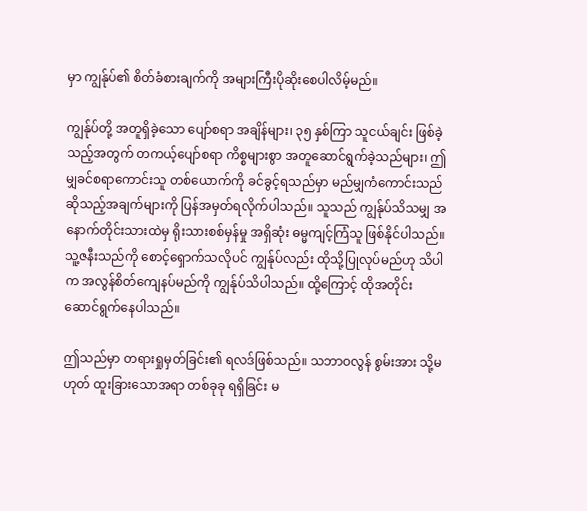မှာ ကျွန်ုပ်၏ စိတ်ခံစားချက်ကို အများကြီးပိုဆိုးစေပါလိမ့်မည်။

ကျွန်ုပ်တို့ အတူရှိခဲ့သော ပျော်စရာ အချိန်များ၊ ၃၅ နှစ်ကြာ သူငယ်ချင်း ဖြစ်ခဲ့သည့်အတွက် တကယ့်ပျော်စရာ ကိစ္စများစွာ အတူဆောင်ရွက်ခဲ့သည်များ၊ ဤမျှခင်စရာကောင်းသူ တစ်ယောက်ကို ခင်ခွင့်ရသည်မှာ မည်မျှကံကောင်းသည် ဆိုသည့်အချက်များကို ပြန်အမှတ်ရလိုက်ပါသည်။ သူသည် ကျွန်ုပ်သိသမျှ အနောက်တိုင်းသားထဲမှ ရိုးသားစစ်မှန်မှု အရှိဆုံး ဓမ္မကျင့်ကြံသူ ဖြစ်နိုင်ပါသည်။ သူ့ဇနီးသည်ကို စောင့်ရှောက်သလိုပင် ကျွန်ုပ်လည်း ထိုသို့ပြုလုပ်မည်ဟု သိပါက အလွန်စိတ်ကျေနပ်မည်ကို ကျွန်ုပ်သိပါသည်။ ထို့ကြောင့် ထိုအတိုင်း ဆောင်ရွက်နေပါသည်။

ဤသည်မှာ တရားရှုမှတ်ခြင်း၏ ရလဒ်ဖြစ်သည်။ သဘာဝလွန် စွမ်းအား သို့မဟုတ် ထူးခြားသောအရာ တစ်ခုခု ရရှိခြင်း မ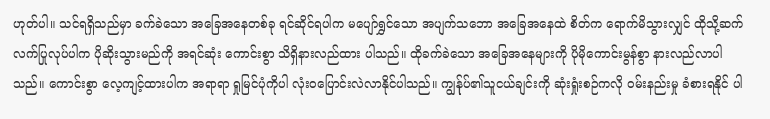ဟုတ်ပါ။ သင်ရရှိသည်မှာ ခက်ခဲသော အခြေအနေတစ်ခု ရင်ဆိုင်ရပါက မပျော်ရွှင်သော အပျက်သဘော အခြေအနေထဲ စိတ်က ရောက်မိသွားလျှင် ထိုသို့ဆက်လက်ပြုလုပ်ပါက ပိုဆိုးသွားမည်ကို အရင်ဆုံး ကောင်းစွာ သိရှိနားလည်ထား ပါသည်။ ထိုခက်ခဲသော အခြေအနေများကို ပိုမိုကောင်းမွန်စွာ နားလည်လာပါသည်။ ကောင်းစွာ လေ့ကျင့်ထားပါက အရာရာ ရှုမြင်ပုံကိုပါ လုံးဝပြောင်းလဲလာနိုင်ပါသည်။ ကျွန်ုပ်၏သူငယ်ချင်းကို ဆုံးရှုံးစဉ်ကလို ဝမ်းနည်းမှု ခံစားရနိုင် ပါ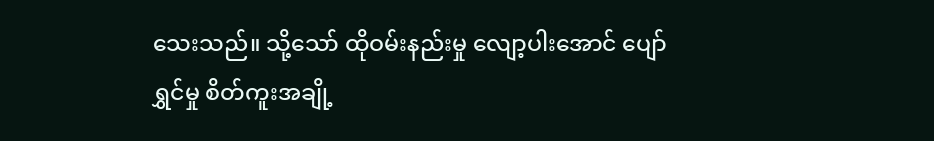သေးသည်။ သို့သော် ထိုဝမ်းနည်းမှု လျော့ပါးအောင် ပျော်ရွှင်မှု စိတ်ကူးအချို့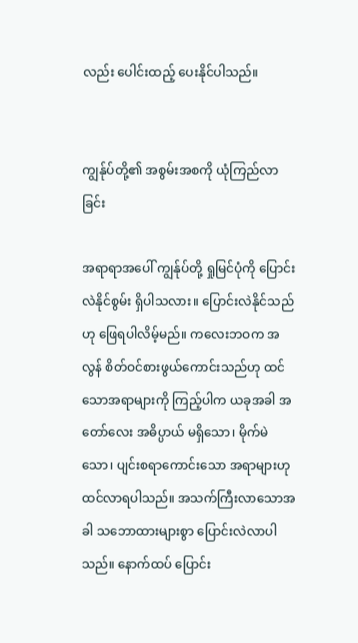လည်း ပေါင်းထည့် ပေးနိုင်ပါသည်။


ကျွန်ုပ်တို့၏ အစွမ်းအစကို ယုံကြည်လာခြင်း

အရာရာအပေါ် ကျွန်ုပ်တို့ ရှုမြင်ပုံကို ပြောင်းလဲနိုင်စွမ်း ရှိပါသလား။ ပြောင်းလဲနိုင်သည်ဟု ဖြေရပါလိမ့်မည်။ ကလေးဘဝက အလွန် စိတ်ဝင်စားဖွယ်ကောင်းသည်ဟု ထင်သောအရာများကို ကြည့်ပါက ယခုအခါ အတော်လေး အဓိပ္ပာယ် မရှိသော၊ မိုက်မဲသော၊ ပျင်းစရာကောင်းသော အရာများဟု ထင်လာရပါသည်။ အသက်ကြီးလာသောအခါ သဘောထားများစွာ ပြောင်းလဲလာပါသည်။ နောက်ထပ် ပြောင်း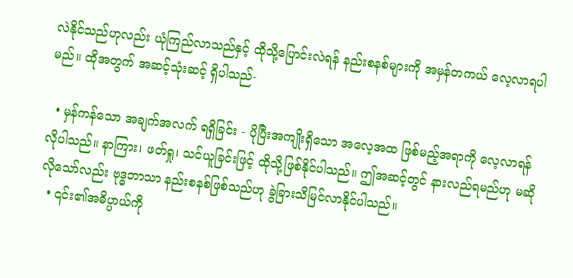လဲနိုင်သည်ဟုလည်း ယုံကြည်လာသည်နှင့် ထိုသို့ပြောင်းလဲရန် နည်းစနစ်များကို အမှန်တကယ် လေ့လာရပါမည်။ ထိုအတွက် အဆင့်သုံးဆင့် ရှိပါသည်-

  • မှန်ကန်သော အချက်အလက် ရရှိခြင်း - ပိုပြီးအကျိုးရှိသော အလေ့အထ ဖြစ်မည့်အရာကို လေ့လာရန် လိုပါသည်။ နာကြား၊ ဖတ်ရှု၊ သင်ယူခြင်းဖြင့် ထိုသို့ဖြစ်နိုင်ပါသည်။ ဤအဆင့်တွင် နားလည်ရမည်ဟု မဆိုလိုသော်လည်း ဗုဒ္ဓဘာသာ နည်းစနစ်ဖြစ်သည်ဟု ခွဲခြားသိမြင်လာနိုင်ပါသည်။
  • ၎င်း၏အဓိပ္ပာယ်ကို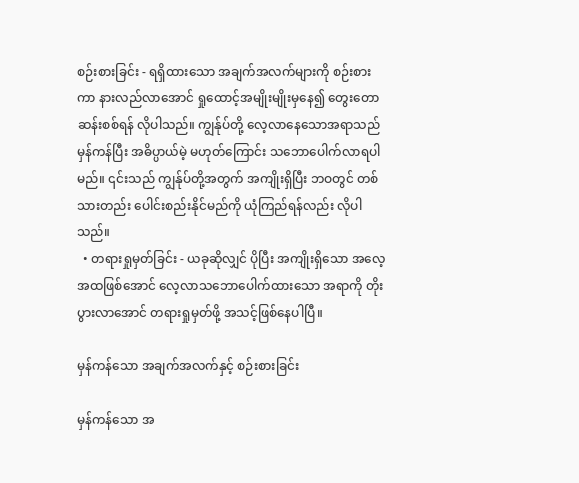စဉ်းစားခြင်း - ရရှိထားသော အချက်အလက်များကို စဉ်းစားကာ နားလည်လာအောင် ရှုထောင့်အမျိုးမျိုးမှနေ၍ တွေးတောဆန်းစစ်ရန် လိုပါသည်။ ကျွန်ုပ်တို့ လေ့လာနေသောအရာသည် မှန်ကန်ပြီး အဓိပ္ပာယ်မဲ့ မဟုတ်ကြောင်း သဘောပေါက်လာရပါမည်။ ၎င်းသည် ကျွန်ုပ်တို့အတွက် အကျိုးရှိပြီး ဘဝတွင် တစ်သားတည်း ပေါင်းစည်းနိုင်မည်ကို ယုံကြည်ရန်လည်း လိုပါသည်။
  • တရားရှုမှတ်ခြင်း - ယခုဆိုလျှင် ပိုပြီး အကျိုးရှိသော အလေ့အထဖြစ်အောင် လေ့လာသဘောပေါက်ထားသော အရာကို တိုးပွားလာအောင် တရားရှုမှတ်ဖို့ အသင့်ဖြစ်နေပါပြီ။

မှန်ကန်သော အချက်အလက်နှင့် စဉ်းစားခြင်း

မှန်ကန်သော အ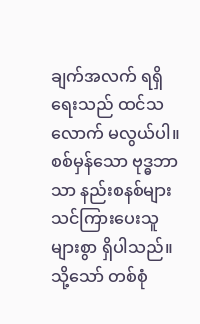ချက်အလက် ရရှိရေးသည် ထင်သလောက် မလွယ်ပါ။ စစ်မှန်သော ဗုဒ္ဓဘာသာ နည်းစနစ်များ သင်ကြားပေးသူ များစွာ ရှိပါသည်။ သို့သော် တစ်စုံ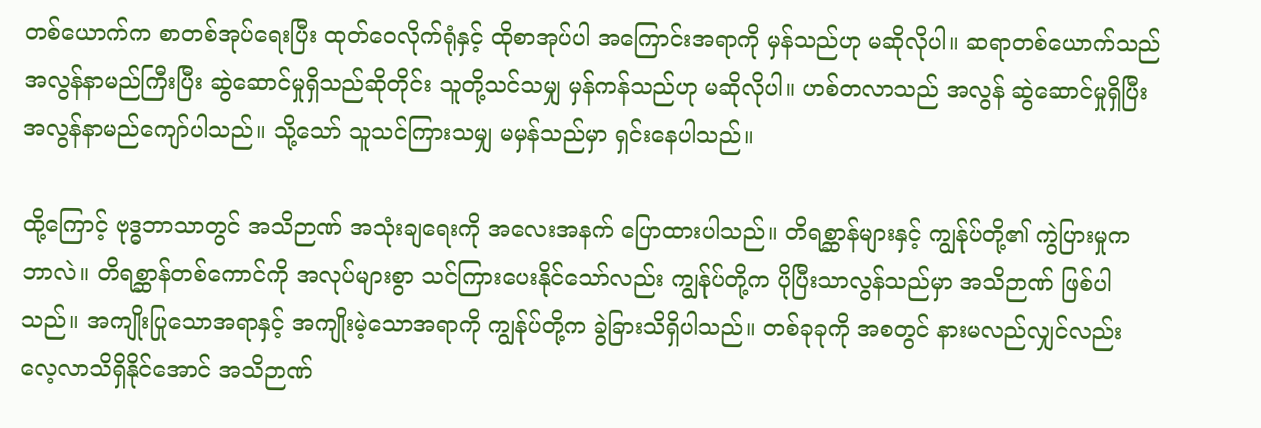တစ်ယောက်က စာတစ်အုပ်ရေးပြီး ထုတ်ဝေလိုက်ရုံနှင့် ထိုစာအုပ်ပါ အကြောင်းအရာကို မှန်သည်ဟု မဆိုလိုပါ။ ဆရာတစ်ယောက်သည် အလွန်နာမည်ကြီးပြီး ဆွဲဆောင်မှုရှိသည်ဆိုတိုင်း သူတို့သင်သမျှ မှန်ကန်သည်ဟု မဆိုလိုပါ။ ဟစ်တလာသည် အလွန် ဆွဲဆောင်မှုရှိပြီး အလွန်နာမည်ကျော်ပါသည်။ သို့သော် သူသင်ကြားသမျှ မမှန်သည်မှာ ရှင်းနေပါသည်။

ထို့ကြောင့် ဗုဒ္ဓဘာသာတွင် အသိဉာဏ် အသုံးချရေးကို အလေးအနက် ပြောထားပါသည်။ တိရစ္ဆာန်များနှင့် ကျွန်ုပ်တို့၏ ကွဲပြားမှုကဘာလဲ။ တိရစ္ဆာန်တစ်ကောင်ကို အလုပ်များစွာ သင်ကြားပေးနိုင်သော်လည်း ကျွန်ုပ်တို့က ပိုပြီးသာလွန်သည်မှာ အသိဉာဏ် ဖြစ်ပါသည်။ အကျိုးပြုသောအရာနှင့် အကျိုးမဲ့သောအရာကို ကျွန်ုပ်တို့က ခွဲခြားသိရှိပါသည်။ တစ်ခုခုကို အစတွင် နားမလည်လျှင်လည်း လေ့လာသိရှိနိုင်အောင် အသိဉာဏ်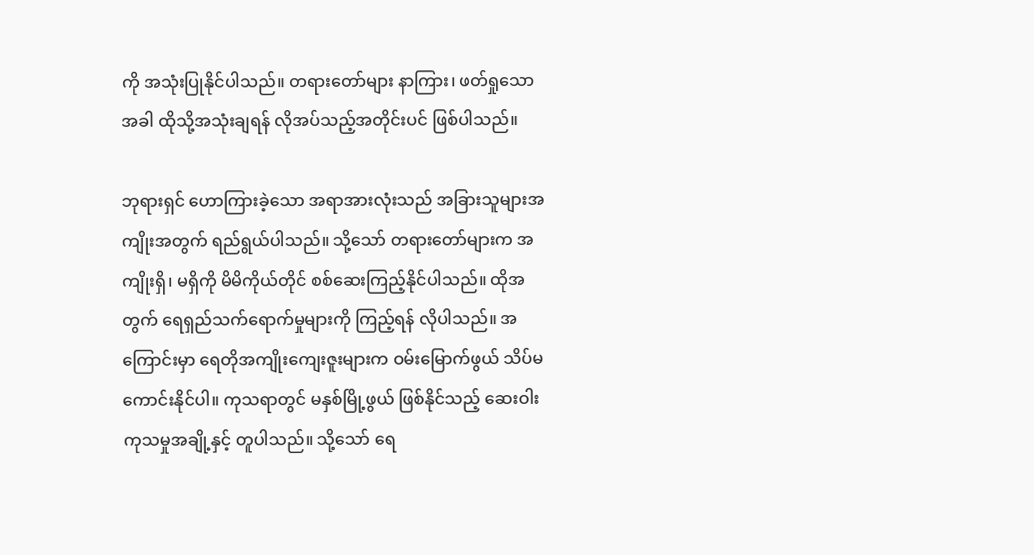ကို အသုံးပြုနိုင်ပါသည်။ တရားတော်များ နာကြား၊ ဖတ်ရှုသောအခါ ထိုသို့အသုံးချရန် လိုအပ်သည့်အတိုင်းပင် ဖြစ်ပါသည်။

ဘုရားရှင် ဟောကြားခဲ့သော အရာအားလုံးသည် အခြားသူများအကျိုးအတွက် ရည်ရွယ်ပါသည်။ သို့သော် တရားတော်များက အကျိုးရှိ၊ မရှိကို မိမိကိုယ်တိုင် စစ်ဆေးကြည့်နိုင်ပါသည်။ ထိုအတွက် ရေရှည်သက်ရောက်မှုများကို ကြည့်ရန် လိုပါသည်။ အကြောင်းမှာ ရေတိုအကျိုးကျေးဇူးများက ဝမ်းမြောက်ဖွယ် သိပ်မကောင်းနိုင်ပါ။ ကုသရာတွင် မနှစ်မြို့ဖွယ် ဖြစ်နိုင်သည့် ဆေးဝါးကုသမှုအချို့နှင့် တူပါသည်။ သို့သော် ရေ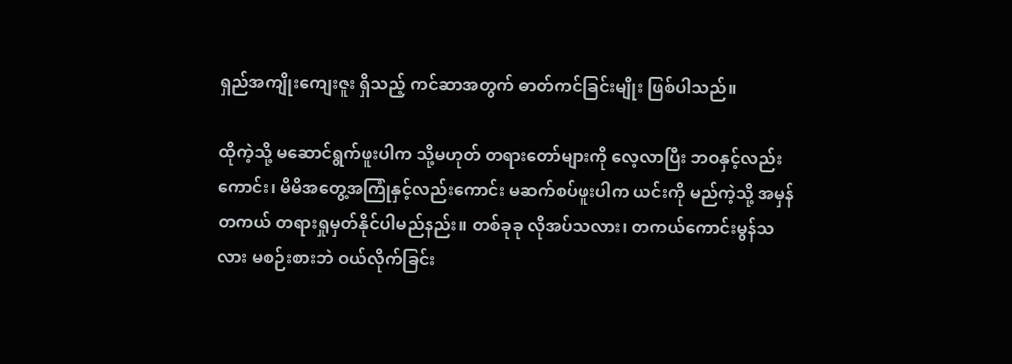ရှည်အကျိုးကျေးဇူး ရှိသည့် ကင်ဆာအတွက် ဓာတ်ကင်ခြင်းမျိုး ဖြစ်ပါသည်။

ထိုကဲ့သို့ မဆောင်ရွက်ဖူးပါက သို့မဟုတ် တရားတော်များကို လေ့လာပြီး ဘဝနှင့်လည်းကောင်း၊ မိမိအတွေ့အကြုံနှင့်လည်းကောင်း မဆက်စပ်ဖူးပါက ယင်းကို မည်ကဲ့သို့ အမှန်တကယ် တရားရှုမှတ်နိုင်ပါမည်နည်း။ တစ်ခုခု လိုအပ်သလား၊ တကယ်ကောင်းမွန်သလား မစဉ်းစားဘဲ ဝယ်လိုက်ခြင်း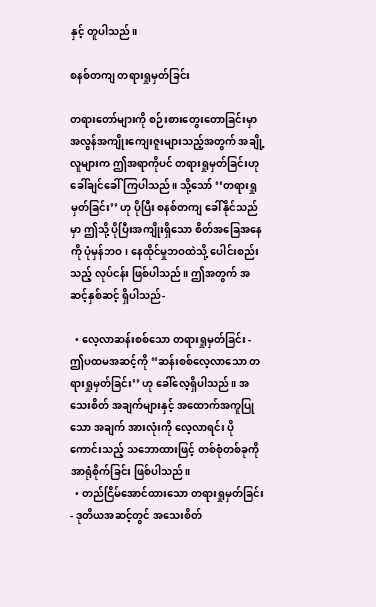နှင့် တူပါသည်။

စနစ်တကျ တရားရှုမှတ်ခြင်း

တရားတော်များကို စဉ်းစားတွေးတောခြင်းမှာ အလွန်အကျိုးကျေးဇူးများသည့်အတွက် အချို့လူများက ဤအရာကိုပင် တရားရှုမှတ်ခြင်းဟု ခေါ်ချင်ခေါ်ကြပါသည်။ သို့သော် ‘‘တရားရှုမှတ်ခြင်း’’ ဟု ပိုပြီး စနစ်တကျ ခေါ်နိုင်သည်မှာ ဤသို့ ပိုပြီးအကျိုးရှိသော စိတ်အခြေအနေကို ပုံမှန်ဘဝ၊ နေထိုင်မှုဘဝထဲသို့ ပေါင်းစည်းသည့် လုပ်ငန်း ဖြစ်ပါသည်။ ဤအတွက် အဆင့်နှစ်ဆင့် ရှိပါသည်-

  • လေ့လာဆန်းစစ်သော တရားရှုမှတ်ခြင်း - ဤပထမအဆင့်ကို ‘‘ဆန်းစစ်လေ့လာသော တရားရှုမှတ်ခြင်း’’ ဟု ခေါ်လေ့ရှိပါသည်။ အသေးစိတ် အချက်များနှင့် အထောက်အကူပြုသော အချက် အားလုံးကို လေ့လာရင်း ပိုကောင်းသည့် သဘောထားဖြင့် တစ်စုံတစ်ခုကို အာရုံစိုက်ခြင်း ဖြစ်ပါသည်။
  • တည်ငြိမ်အောင်ထားသော တရားရှုမှတ်ခြင်း - ဒုတိယအဆင့်တွင် အသေးစိတ်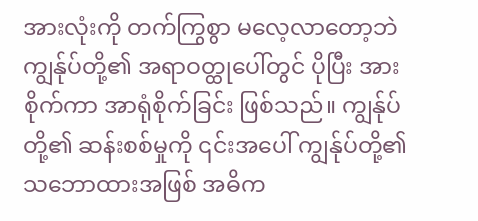အားလုံးကို တက်ကြွစွာ မလေ့လာတော့ဘဲ ကျွန်ုပ်တို့၏ အရာဝတ္ထုပေါ်တွင် ပိုပြီး အားစိုက်ကာ အာရုံစိုက်ခြင်း ဖြစ်သည်။ ကျွန်ုပ်တို့၏ ဆန်းစစ်မှုကို ၎င်းအပေါ် ကျွန်ုပ်တို့၏ သဘောထားအဖြစ် အဓိက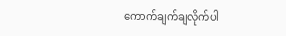ကောက်ချက်ချလိုက်ပါ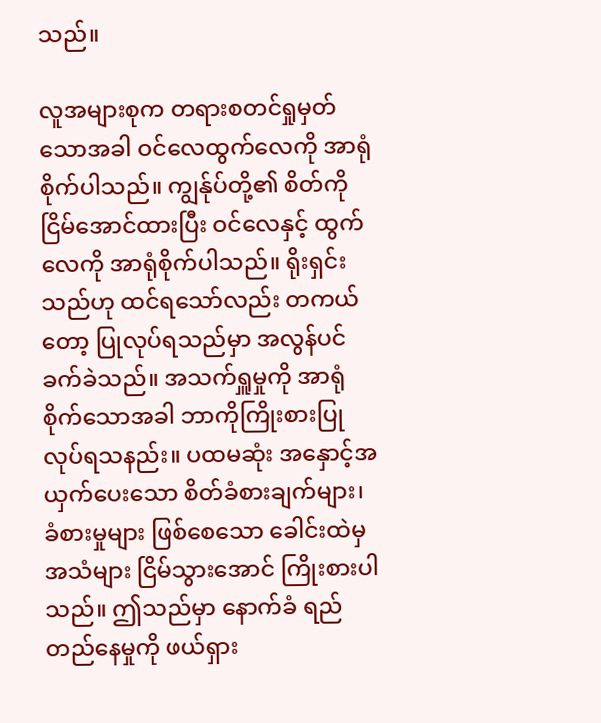သည်။

လူအများစုက တရားစတင်ရှုမှတ်သောအခါ ဝင်လေထွက်လေကို အာရုံစိုက်ပါသည်။ ကျွန်ုပ်တို့၏ စိတ်ကို ငြိမ်အောင်ထားပြီး ဝင်လေနှင့် ထွက်လေကို အာရုံစိုက်ပါသည်။ ရိုးရှင်းသည်ဟု ထင်ရသော်လည်း တကယ်တော့ ပြုလုပ်ရသည်မှာ အလွန်ပင် ခက်ခဲသည်။ အသက်ရှူမှုကို အာရုံစိုက်သောအခါ ဘာကိုကြိုးစားပြုလုပ်ရသနည်း။ ပထမဆုံး အနှောင့်အယှက်ပေးသော စိတ်ခံစားချက်များ၊ ခံစားမှုများ ဖြစ်စေသော ခေါင်းထဲမှ အသံများ ငြိမ်သွားအောင် ကြိုးစားပါသည်။ ဤသည်မှာ နောက်ခံ ရည်တည်နေမှုကို ဖယ်ရှား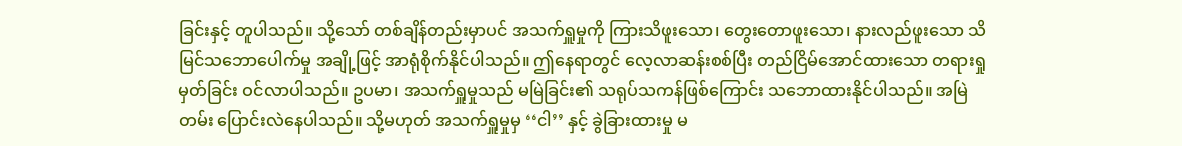ခြင်းနှင့် တူပါသည်။ သို့သော် တစ်ချိန်တည်းမှာပင် အသက်ရှူမှုကို ကြားသိဖူးသော၊ တွေးတောဖူးသော၊ နားလည်ဖူးသော သိမြင်သဘောပေါက်မှု အချို့ဖြင့် အာရုံစိုက်နိုင်ပါသည်။ ဤနေရာတွင် လေ့လာဆန်းစစ်ပြီး တည်ငြိမ်အောင်ထားသော တရားရှုမှတ်ခြင်း ဝင်လာပါသည်။ ဥပမာ၊ အသက်ရှူမှုသည် မမြဲခြင်း၏ သရုပ်သကန်ဖြစ်ကြောင်း သဘောထားနိုင်ပါသည်။ အမြဲတမ်း ပြောင်းလဲနေပါသည်။ သို့မဟုတ် အသက်ရှူမှုမှ ‘‘ငါ’’ နှင့် ခွဲခြားထားမှု မ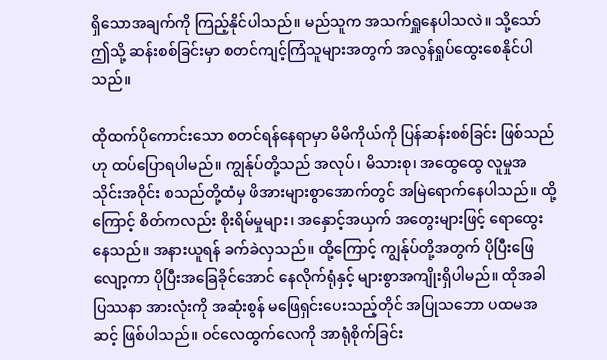ရှိသောအချက်ကို ကြည့်နိုင်ပါသည်။ မည်သူက အသက်ရှူနေပါသလဲ။ သို့သော် ဤသို့ ဆန်းစစ်ခြင်းမှာ စတင်ကျင့်ကြံသူများအတွက် အလွန်ရှုပ်ထွေးစေနိုင်ပါသည်။

ထိုထက်ပိုကောင်းသော စတင်ရန်နေရာမှာ မိမိကိုယ်ကို ပြန်ဆန်းစစ်ခြင်း ဖြစ်သည်ဟု ထပ်ပြောရပါမည်။ ကျွန်ုပ်တို့သည် အလုပ်၊ မိသားစု၊ အထွေထွေ လူမှုအသိုင်းအဝိုင်း စသည်တို့ထံမှ ဖိအားများစွာအောက်တွင် အမြဲရောက်နေပါသည်။ ထို့ကြောင့် စိတ်ကလည်း စိုးရိမ်မှုများ၊ အနှောင့်အယှက် အတွေးများဖြင့် ရောထွေးနေသည်။ အနားယူရန် ခက်ခဲလှသည်။ ထို့ကြောင့် ကျွန်ုပ်တို့အတွက် ပိုပြီးဖြေလျော့ကာ ပိုပြီးအခြေခိုင်အောင် နေလိုက်ရုံနှင့် များစွာအကျိုးရှိပါမည်။ ထိုအခါ ပြဿနာ အားလုံးကို အဆုံးစွန် မဖြေရှင်းပေးသည့်တိုင် အပြုသဘော ပထမအဆင့် ဖြစ်ပါသည်။ ဝင်လေထွက်လေကို အာရုံစိုက်ခြင်း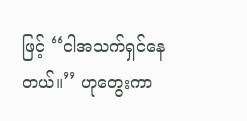ဖြင့် ‘‘ငါအသက်ရှင်နေတယ်။’’ ဟုတွေးကာ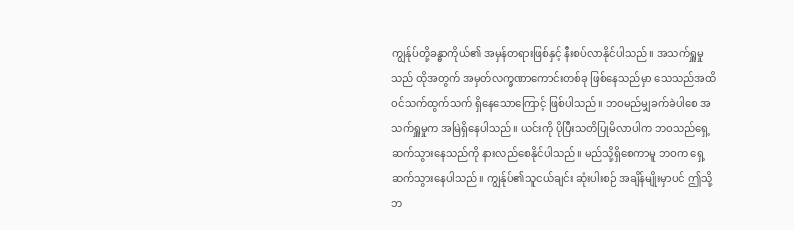ကျွန်ုပ်တို့ခန္ဓာကိုယ်၏ အမှန်တရားဖြစ်နှင့် နီးစပ်လာနိုင်ပါသည်။ အသက်ရှူမှုသည် ထိုအတွက် အမှတ်လက္ခဏာကောင်းတစ်ခု ဖြစ်နေသည်မှာ သေသည်အထိ ဝင်သက်ထွက်သက် ရှိနေသောကြောင့် ဖြစ်ပါသည်။ ဘဝမည်မျှခက်ခဲပါစေ အသက်ရှူမှုက အမြဲရှိနေပါသည်။ ယင်းကို ပိုပြီးသတိပြုမိလာပါက ဘဝသည်ရှေ့ဆက်သွားနေသည်ကို နားလည်စေနိုင်ပါသည်။ မည်သို့ရှိစေကာမူ ဘဝက ရှေ့ဆက်သွားနေပါသည်။ ကျွန်ုပ်၏သူငယ်ချင်း ဆုံးပါးစဉ် အချိန်မျိုးမှာပင် ဤသို့ ဘ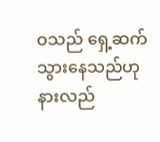ဝသည် ရှေ့ဆက်သွားနေသည်ဟု နားလည်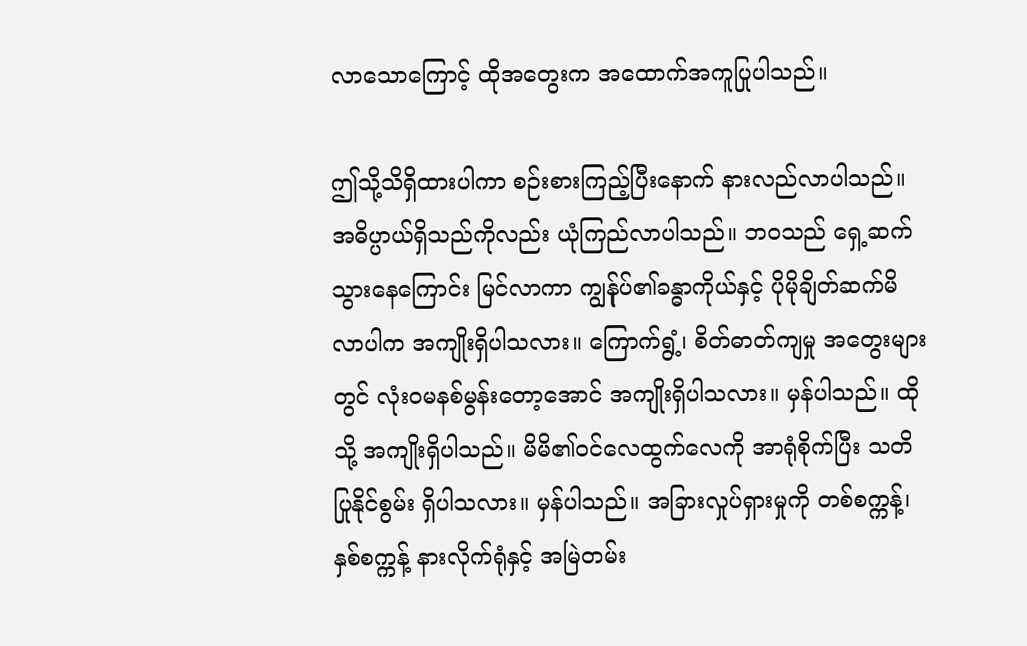လာသောကြောင့် ထိုအတွေးက အထောက်အကူပြုပါသည်။

ဤသို့သိရှိထားပါကာ စဉ်းစားကြည့်ပြီးနောက် နားလည်လာပါသည်။ အဓိပ္ပာယ်ရှိသည်ကိုလည်း ယုံကြည်လာပါသည်။ ဘဝသည် ရှေ့ဆက်သွားနေကြောင်း မြင်လာကာ ကျွန်ုပ်၏ခန္ဓာကိုယ်နှင့် ပိုမိုချိတ်ဆက်မိလာပါက အကျိုးရှိပါသလား။ ကြောက်ရွံ့၊ စိတ်ဓာတ်ကျမှု အတွေးများတွင် လုံးဝမနစ်မွန်းတော့အောင် အကျိုးရှိပါသလား။ မှန်ပါသည်။ ထိုသို့ အကျိုးရှိပါသည်။ မိမိ၏ဝင်လေထွက်လေကို အာရုံစိုက်ပြီး သတိပြုနိုင်စွမ်း ရှိပါသလား။ မှန်ပါသည်။ အခြားလှုပ်ရှားမှုကို တစ်စက္ကန့်၊ နှစ်စက္ကန့် နားလိုက်ရုံနှင့် အမြဲတမ်း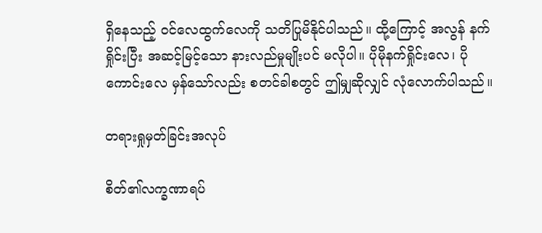ရှိနေသည့် ဝင်လေထွက်လေကို သတိပြုမိနိုင်ပါသည်။ ထို့ကြောင့် အလွန် နက်ရှိုင်းပြီး အဆင့်မြင့်သော နားလည်မှုမျိုးပင် မလိုပါ။ ပိုမိုနက်ရှိုင်းလေ၊ ပိုကောင်းလေ မှန်သော်လည်း စတင်ခါစတွင် ဤမျှဆိုလျှင် လုံလောက်ပါသည်။

တရားရှုမှတ်ခြင်းအလုပ်

စိတ်၏လက္ခဏာရပ်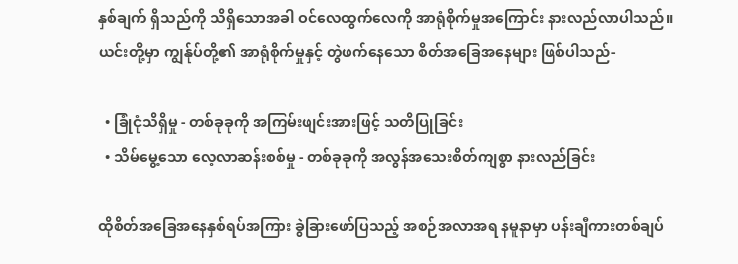နှစ်ချက် ရှိသည်ကို သိရှိသောအခါ ဝင်လေထွက်လေကို အာရုံစိုက်မှုအကြောင်း နားလည်လာပါသည်။ ယင်းတို့မှာ ကျွန်ုပ်တို့၏ အာရုံစိုက်မှုနှင့် တွဲဖက်နေသော စိတ်အခြေအနေများ ဖြစ်ပါသည်-

  • ခြုံငုံသိရှိမှု - တစ်ခုခုကို အကြမ်းဖျင်းအားဖြင့် သတိပြုခြင်း
  • သိမ်မွေ့သော လေ့လာဆန်းစစ်မှု - တစ်ခုခုကို အလွန်အသေးစိတ်ကျစွာ နားလည်ခြင်း

ထိုစိတ်အခြေအနေနှစ်ရပ်အကြား ခွဲခြားဖော်ပြသည့် အစဉ်အလာအရ နမူနာမှာ ပန်းချီကားတစ်ချပ်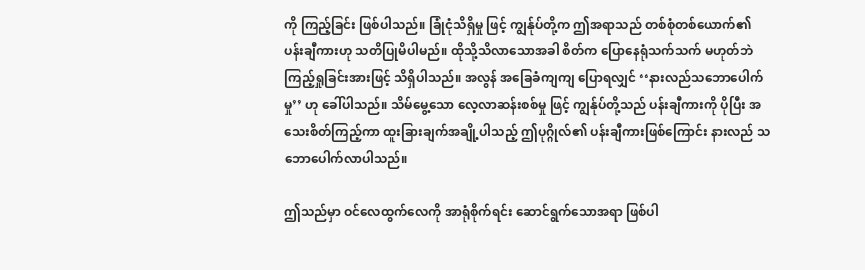ကို ကြည့်ခြင်း ဖြစ်ပါသည်။ ခြုံငုံသိရှိမှု ဖြင့် ကျွန်ုပ်တို့က ဤအရာသည် တစ်စုံတစ်ယောက်၏ ပန်းချီကားဟု သတိပြုမိပါမည်။ ထိုသို့သိလာသောအခါ စိတ်က ပြောနေရုံသက်သက် မဟုတ်ဘဲ ကြည့်ရှုခြင်းအားဖြင့် သိရှိပါသည်။ အလွန် အခြေခံကျကျ ပြောရလျှင် ‘‘နားလည်သဘောပေါက်မှု’’ ဟု ခေါ်ပါသည်။ သိမ်မွေ့သော လေ့လာဆန်းစစ်မှု ဖြင့် ကျွန်ုပ်တို့သည် ပန်းချီကားကို ပိုပြီး အသေးစိတ်ကြည့်ကာ ထူးခြားချက်အချို့ပါသည့် ဤပုဂ္ဂိုလ်၏ ပန်းချီကားဖြစ်ကြောင်း နားလည် သဘောပေါက်လာပါသည်။

ဤသည်မှာ ဝင်လေထွက်လေကို အာရုံစိုက်ရင်း ဆောင်ရွက်သောအရာ ဖြစ်ပါ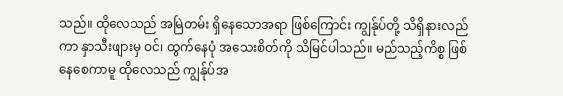သည်။ ထိုလေသည် အမြဲတမ်း ရှိနေသောအရာ ဖြစ်ကြောင်း ကျွန်ုပ်တို့ သိရှိနားလည်ကာ နှာသီးဖျားမှ ဝင်၊ ထွက်နေပုံ အသေးစိတ်ကို သိမြင်ပါသည်။ မည်သည့်ကိစ္စ ဖြစ်နေစေကာမူ ထိုလေသည် ကျွန်ုပ်အ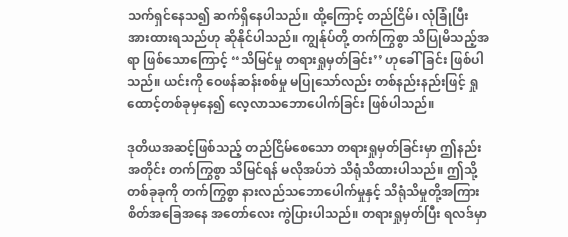သက်ရှင်နေသ၍ ဆက်ရှိနေပါသည်။ ထို့ကြောင့် တည်ငြိမ်၊ လုံခြုံပြီး အားထားရသည်ဟု ဆိုနိုင်ပါသည်။ ကျွန်ုပ်တို့ တက်ကြွစွာ သိပြုမိသည့်အရာ ဖြစ်သောကြောင့် ‘‘သိမြင်မှု တရားရှုမှတ်ခြင်း’’ ဟုခေါ်ခြင်း ဖြစ်ပါသည်။ ယင်းကို ဝေဖန်ဆန်းစစ်မှု မပြုသော်လည်း တစ်နည်းနည်းဖြင့် ရှုထောင့်တစ်ခုမှနေ၍ လေ့လာသဘောပေါက်ခြင်း ဖြစ်ပါသည်။

ဒုတိယအဆင့်ဖြစ်သည့် တည်ငြိမ်စေသော တရားရှုမှတ်ခြင်းမှာ ဤနည်းအတိုင်း တက်ကြွစွာ သိမြင်ရန် မလိုအပ်ဘဲ သိရုံသိထားပါသည်။ ဤသို့ တစ်ခုခုကို တက်ကြွစွာ နားလည်သဘောပေါက်မှုနှင့် သိရုံသိမှုတို့အကြား စိတ်အခြေအနေ အတော်လေး ကွဲပြားပါသည်။ တရားရှုမှတ်ပြီး ရလဒ်မှာ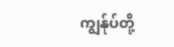ကျွန်ုပ်တို့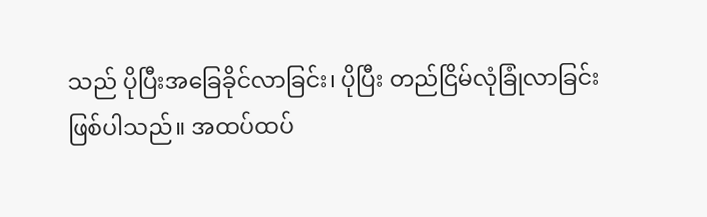သည် ပိုပြီးအခြေခိုင်လာခြင်း၊ ပိုပြီး တည်ငြိမ်လုံခြုံလာခြင်း ဖြစ်ပါသည်။ အထပ်ထပ်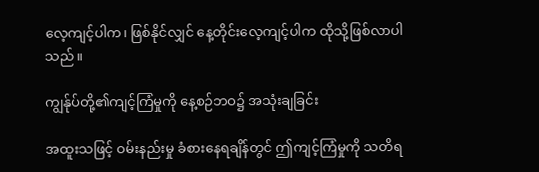လေ့ကျင့်ပါက၊ ဖြစ်နိုင်လျှင် နေ့တိုင်းလေ့ကျင့်ပါက ထိုသို့ဖြစ်လာပါသည်။

ကျွန်ုပ်တို့၏ကျင့်ကြံမှုကို နေ့စဉ်ဘဝ၌ အသုံးချခြင်း

အထူးသဖြင့် ဝမ်းနည်းမှု ခံစားနေရချိန်တွင် ဤကျင့်ကြံမှုကို သတိရ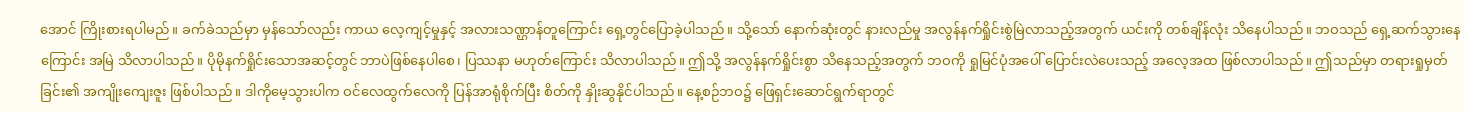အောင် ကြိုးစားရပါမည်။ ခက်ခဲသည်မှာ မှန်သော်လည်း ကာယ လေ့ကျင့်မှုနှင့် အလားသဏ္ဌာန်တူကြောင်း ရှေ့တွင်ပြောခဲ့ပါသည်။ သို့သော် နောက်ဆုံးတွင် နားလည်မှု အလွန်နက်ရှိုင်းစွဲမြဲလာသည့်အတွက် ယင်းကို တစ်ချိန်လုံး သိနေပါသည်။ ဘဝသည် ရှေ့ဆက်သွားနေကြောင်း အမြဲ သိလာပါသည်။ ပိုမိုနက်ရှိုင်းသောအဆင့်တွင် ဘာပဲဖြစ်နေပါစေ၊ ပြဿနာ မဟုတ်ကြောင်း သိလာပါသည်။ ဤသို့ အလွန်နက်ရှိုင်းစွာ သိနေသည့်အတွက် ဘဝကို ရှုမြင်ပုံအပေါ် ပြောင်းလဲပေးသည့် အလေ့အထ ဖြစ်လာပါသည်။ ဤသည်မှာ တရားရှုမှတ်ခြင်း၏ အကျိုးကျေးဇူး ဖြစ်ပါသည်။ ဒါကိုမေ့သွားပါက ဝင်လေထွက်လေကို ပြန်အာရုံစိုက်ပြီး စိတ်ကို နှိုးဆွနိုင်ပါသည်။ နေ့စဉ်ဘဝ၌ ဖြေရှင်းဆောင်ရွက်ရာတွင်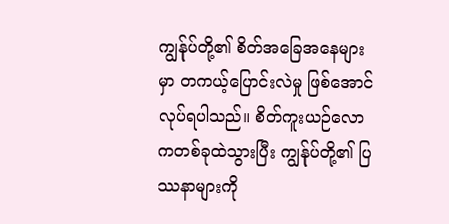ကျွန်ုပ်တို့၏ စိတ်အခြေအနေများမှာ တကယ့်ပြောင်းလဲမှု ဖြစ်အောင် လုပ်ရပါသည်။ စိတ်ကူးယဉ်လောကတစ်ခုထဲသွားပြီး ကျွန်ုပ်တို့၏ ပြဿနာများကို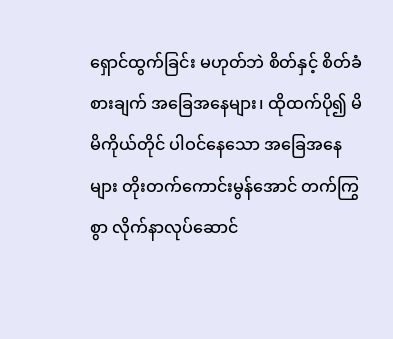ရှောင်ထွက်ခြင်း မဟုတ်ဘဲ စိတ်နှင့် စိတ်ခံစားချက် အခြေအနေများ၊ ထိုထက်ပို၍ မိမိကိုယ်တိုင် ပါဝင်နေသော အခြေအနေများ တိုးတက်ကောင်းမွန်အောင် တက်ကြွစွာ လိုက်နာလုပ်ဆောင်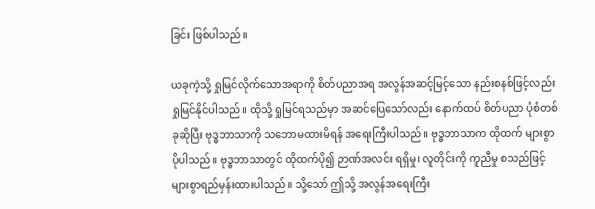ခြင်း ဖြစ်ပါသည်။

ယခုကဲ့သို့ ရှုမြင်လိုက်သောအရာကို စိတ်ပညာအရ အလွန်အဆင့်မြင့်သော နည်းစနစ်ဖြင့်လည်း ရှုမြင်နိုင်ပါသည်။ ထိုသို့ ရှုမြင်ရသည်မှာ အဆင်ပြေသော်လည်း နောက်ထပ် စိတ်ပညာ ပုံစံတစ်ခုဆိုပြီး ဗုဒ္ဓဘာသာကို သဘောမထားမိရန် အရေးကြီးပါသည်။ ဗုဒ္ဓဘာသာက ထိုထက် များစွာ ပိုပါသည်။ ဗုဒ္ဓဘာသာတွင် ထိုထက်ပို၍ ဉာဏ်အလင်း ရရှိမှု၊ လူတိုင်းကို ကူညီမှု စသည်ဖြင့် များစွာရည်မှန်းထားပါသည်။ သို့သော် ဤသို့ အလွန်အရေးကြီး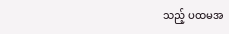သည့် ပထမအ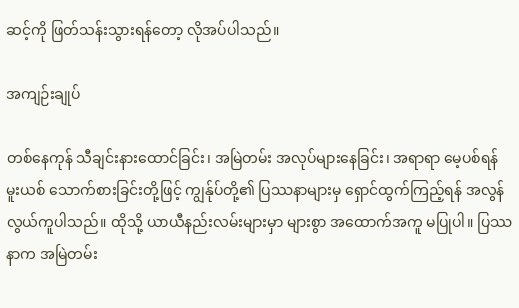ဆင့်ကို ဖြတ်သန်းသွားရန်တော့ လိုအပ်ပါသည်။

အကျဉ်းချုပ်

တစ်နေကုန် သီချင်းနားထောင်ခြင်း၊ အမြဲတမ်း အလုပ်များနေခြင်း၊ အရာရာ မေ့ပစ်ရန် မူးယစ် သောက်စားခြင်းတို့ဖြင့် ကျွန်ုပ်တို့၏ ပြဿနာများမှ ရှောင်ထွက်ကြည့်ရန် အလွန်လွယ်ကူပါသည်။ ထိုသို့ ယာယီနည်းလမ်းများမှာ များစွာ အထောက်အကူ မပြုပါ။ ပြဿနာက အမြဲတမ်း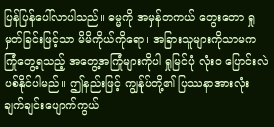ပြန်ပြန်ပေါ်လာပါသည်။ ဓမ္မကို အမှန်တကယ် တွေးတော ရှုမှတ်ခြင်းဖြင့်သာ မိမိကိုယ်ကိုရော၊ အခြားသူများကိုသာမက ကြုံတွေ့ရသည့် အတွေ့အကြုံများကိုပါ ရှုမြင်ပုံ လုံးဝ ပြောင်းလဲပစ်နိုင်ပါမည်။ ဤနည်းဖြင့် ကျွန်ုပ်တို့၏ ပြဿနာအားလုံး ချက်ချင်းပျောက်ကွယ်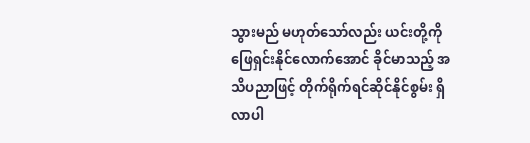သွားမည် မဟုတ်သော်လည်း ယင်းတို့ကို ဖြေရှင်းနိုင်လောက်အောင် ခိုင်မာသည့် အသိပညာဖြင့် တိုက်ရိုက်ရင်ဆိုင်နိုင်စွမ်း ရှိလာပါ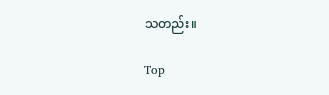သတည်း။

Top